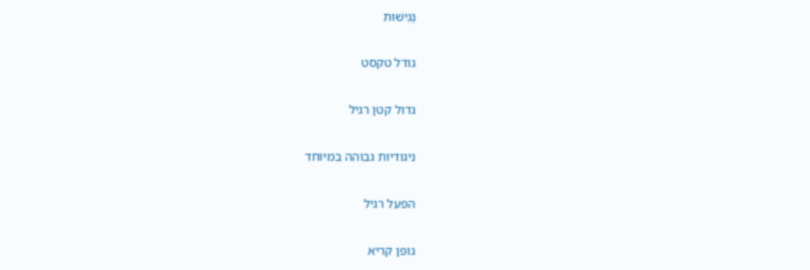נְגִישׁוּת

גודל טקסט

גדול קטן רגיל

ניגודיות גבוהה במיוחד

הפעל רגיל

גופן קריא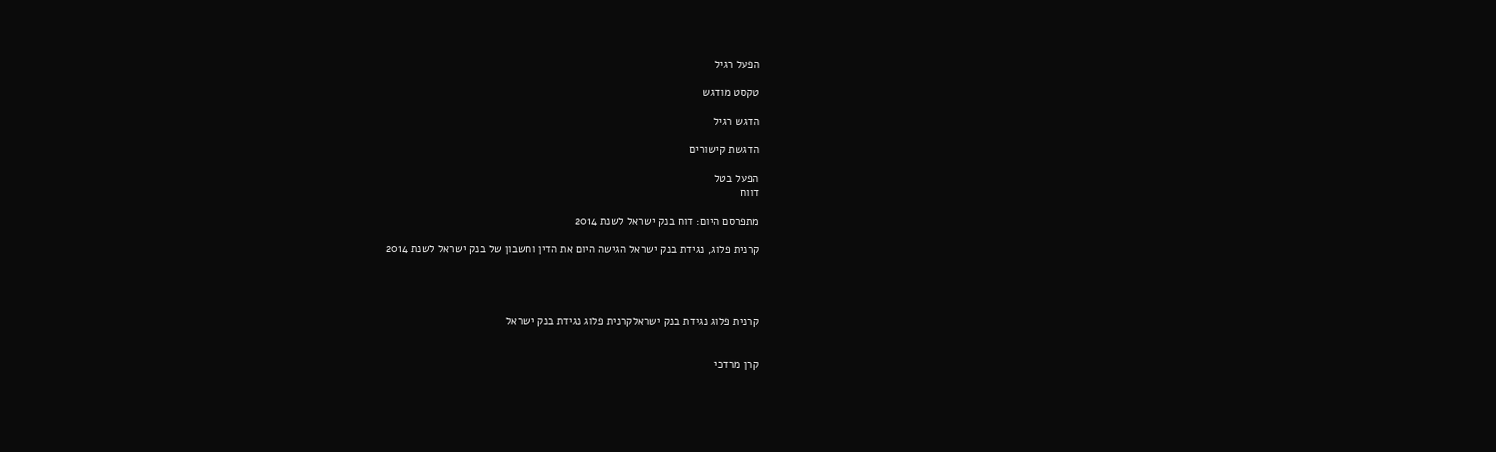הפעל רגיל

טקסט מודגש

הדגש רגיל

הדגשת קישורים

הפעל בטל
דווח

מתפרסם היום: דוח בנק ישראל לשנת 2014

קרנית פלוג, נגידת בנק ישראל הגישה היום את הדין וחשבון של בנק ישראל לשנת 2014




קרנית פלוג נגידת בנק ישראלקרנית פלוג נגידת בנק ישראל


קרן מרדכי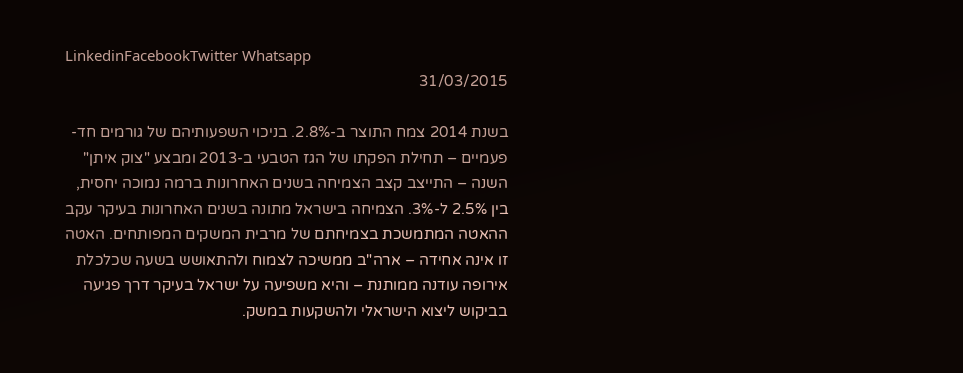LinkedinFacebookTwitter Whatsapp
31/03/2015

בשנת 2014 צמח התוצר ב-2.8%. בניכוי השפעותיהם של גורמים חד-פעמיים – תחילת הפקתו של הגז הטבעי ב-2013 ומבצע "צוק איתן" השנה – התייצב קצב הצמיחה בשנים האחרונות ברמה נמוכה יחסית, בין 2.5% ל-3%. הצמיחה בישראל מתונה בשנים האחרונות בעיקר עקב ההאטה המתמשכת בצמיחתם של מרבית המשקים המפותחים. האטה זו אינה אחידה – ארה"ב ממשיכה לצמוח ולהתאושש בשעה שכלכלת אירופה עודנה ממותנת – והיא משפיעה על ישראל בעיקר דרך פגיעה בביקוש ליצוא הישראלי ולהשקעות במשק.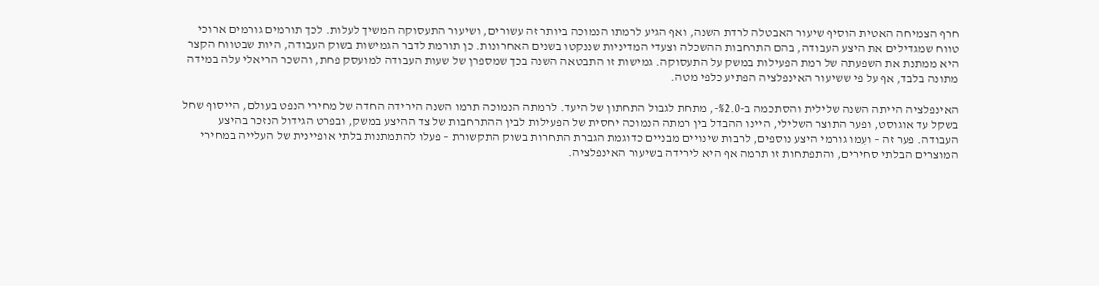חרף הצמיחה האטית הוסיף שיעור האבטלה לרדת השנה, ואף הגיע לרמתו הנמוכה ביותר זה עשורים, ושיעור התעסוקה המשיך לעלות. לכך תורמים גורמים ארוכי טווח שמגדילים את היצע העבודה, בהם התרחבות ההשכלה וצעדי המדיניות שננקטו בשנים האחרונות. כן תורמת לדבר הגמישות בשוק העבודה, היות שבטווח הקצר היא ממתנת את השפעתה של רמת הפעילות במשק על התעסוקה. גמישות זו התבטאה השנה בכך שמספרן של שעות העבודה למועסק פחת, והשכר הריאלי עלה במידה מתונה בלבד, אף על פי ששיעור האינפלציה הפתיע כלפי מטה.

האינפלציה הייתה השנה שלילית והסתכמה ב-%2.0-, מתחת לגבול התחתון של היעד. לרמתה הנמוכה תרמו השנה הירידה החדה של מחירי הנפט בעולם, הייסוף שחל בשקל עד אוגוסט, ופער התוצר השלילי, היינו ההבדל בין רמתה הנמוכה יחסית של הפעילות לבין ההתרחבות של צד ההיצע במשק, ובפרט הגידול הנזכר בהיצע העבודה. פער זה – ועִמו גורמי היצע נוספים, לרבות שינויים מבניים כדוגמת הגברת התחרות בשוק התקשורת – פעלו להתמתנות בלתי אופיינית של העלייה במחירי המוצרים הבלתי סחירים, והתפתחות זו תרמה אף היא לירידה בשיעור האינפלציה.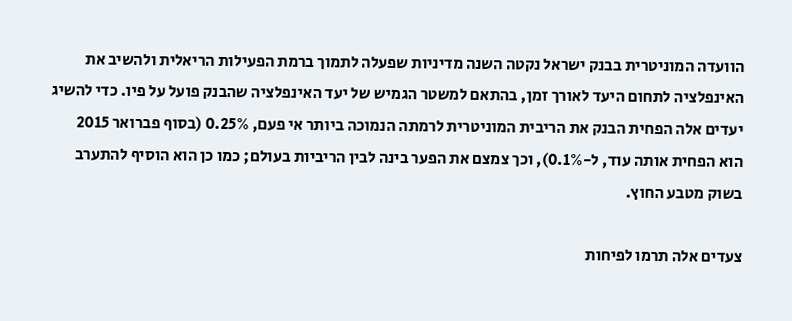הוועדה המוניטרית בבנק ישראל נקטה השנה מדיניות שפעלה לתמוך ברמת הפעילות הריאלית ולהשיב את האינפלציה לתחום היעד לאורך זמן, בהתאם למשטר הגמיש של יעד האינפלציה שהבנק פועל על פיו. כדי להשיג יעדים אלה הפחית הבנק את הריבית המוניטרית לרמתה הנמוכה ביותר אי פעם, 0.25% (בסוף פברואר 2015 הוא הפחית אותה עוד, ל-0.1%), וכך צמצם את הפער בינה לבין הריביות בעולם; כמו כן הוא הוסיף להתערב בשוק מטבע החוץ.

צעדים אלה תרמו לפיחות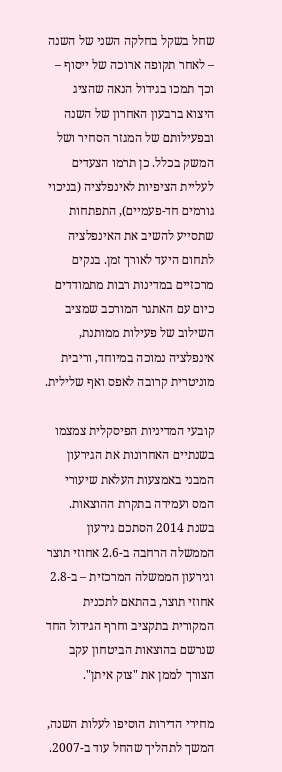שחל בשקל בחלקה השני של השנה – לאחר תקופה ארוכה של ייסוף – וכך תמכו בגידול הנאה שהציג היצוא ברבעון האחרון של השנה ובפעילותם של המגזר הסחיר ושל המשק בכלל. כן תרמו הצעדים לעליית הציפיות לאינפלציה (בניכוי גורמים חד-פעמיים), התפתחות שתסייע להשיב את האינפלציה לתחום היעד לאורך זמן. בנקים מרכזיים במדינות רבות מתמודדים כיום עם האתגר המורכב שמציב השילוב של פעילות ממותנת, אינפלציה נמוכה במיוחד, וריבית מוניטרית קרובה לאפס ואף שלילית.

קובעי המדיניות הפיסקלית צמצמו בשנתיים האחרונות את הגירעון המבני באמצעות העלאת שיעורי המס ועמידה בתקרת ההוצאות. בשנת 2014 הסתכם גירעון הממשלה הרחבה ב-2.6 אחוזי תוצר וגירעון הממשלה המרכזית – ב-2.8 אחוזי תוצר, בהתאם לתכנית המקורית בתקציב וחרף הגידול החד שנרשם בהוצאות הביטחון עקב הצורך לממן את "צוק איתן".

מחירי הדירות הוסיפו לעלות השנה, המשך לתהליך שהחל עוד ב-2007.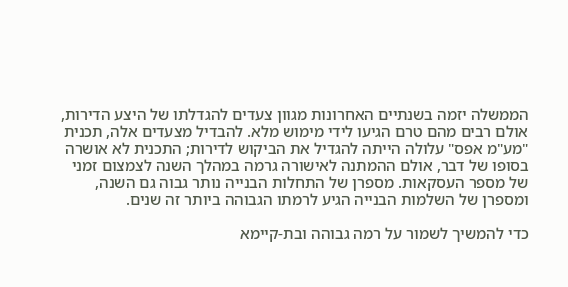הממשלה יזמה בשנתיים האחרונות מגוון צעדים להגדלתו של היצע הדירות, אולם רבים מהם טרם הגיעו לידי מימוש מלא. להבדיל מצעדים אלה, תכנית "מע"מ אפס" עלולה הייתה להגדיל את הביקוש לדירות; התכנית לא אושרה בסופו של דבר, אולם ההמתנה לאישורה גרמה במהלך השנה לצמצום זמני של מספר העסקאות. מספרן של התחלות הבנייה נותר גבוה גם השנה, ומספרן של השלמות הבנייה הגיע לרמתו הגבוהה ביותר זה שנים.

כדי להמשיך לשמור על רמה גבוהה ובת-קיימא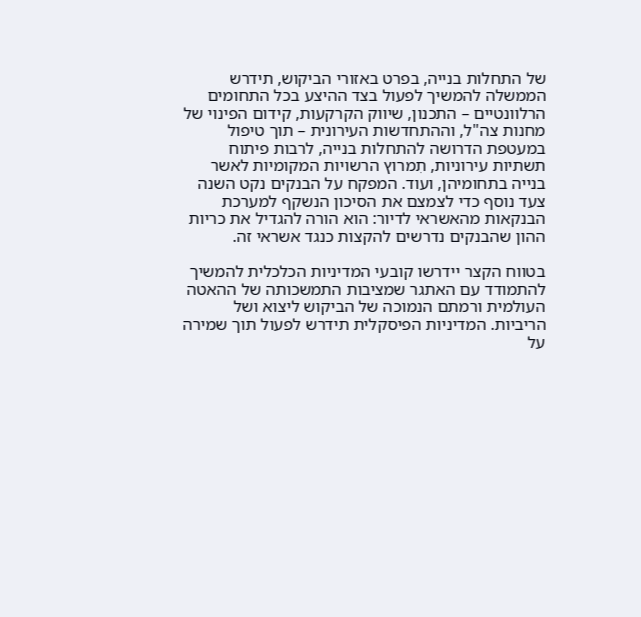של התחלות בנייה, בפרט באזורי הביקוש, תידרש הממשלה להמשיך לפעול בצד ההיצע בכל התחומים הרלוונטיים – התכנון, שיווק הקרקעות, קידום הפינוי של מחנות צה"ל, וההתחדשות העירונית – תוך טיפול במעטפת הדרושה להתחלות בנייה, לרבות פיתוח תשתיות עירוניות, תִמרוץ הרשויות המקומיות לאשר בנייה בתחומיהן, ועוד. המפקח על הבנקים נקט השנה צעד נוסף כדי לצמצם את הסיכון הנשקף למערכת הבנקאות מהאשראי לדיור: הוא הורה להגדיל את כריות ההון שהבנקים נדרשים להקצות כנגד אשראי זה.

בטווח הקצר יידרשו קובעי המדיניות הכלכלית להמשיך להתמודד עם האתגר שמציבות התמשכותה של ההאטה העולמית ורמתם הנמוכה של הביקוש ליצוא ושל הריביות. המדיניות הפיסקלית תידרש לפעול תוך שמירה על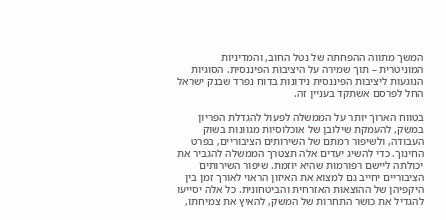המשך מתווה ההפחתה של נטל החוב, והמדיניות המוניטרית – תוך שמירה על היציבות הפיננסית. הסוגיות הנוגעות ליציבות הפיננסית נידונות בדוח נפרד שבנק ישראל החל לפרסם אשתקד בעניין זה.

בטווח הארוך יותר על הממשלה לפעול להגדלת הפריון במשק, להעמקת שילובן של אוכלוסיות מגוונות בשוק העבודה, ולשיפור רמתם של השירותים הציבוריים, בפרט החינוך. כדי להשיג יעדים אלה תצטרך הממשלה להגביר את יכולתה ליישם רפורמות שהיא יוזמת. שיפור השירותים הציבוריים יחייב גם למצוא את האיזון הראוי לאורך זמן בין היקפיהן של ההוצאות האזרחית והביטחונית. כל אלה יסייעו להגדיל את כושר התחרות של המשק, להאיץ את צמיחתו,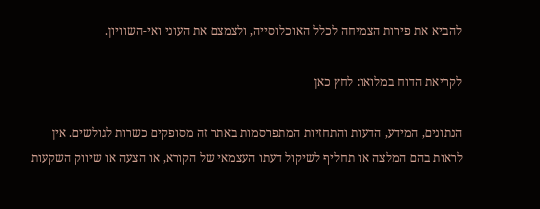להביא את פירות הצמיחה לכלל האוכלוסייה, ולצמצם את העוני ואי-השוויון.

לקריאת הדוח במלואו: לחץ כאן

הנתונים, המידע, הדעות והתחזיות המתפרסמות באתר זה מסופקים כשרות לגולשים. אין לראות בהם המלצה או תחליף לשיקול דעתו העצמאי של הקורא, או הצעה או שיווק השקעות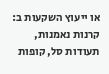או ייעוץ השקעות ב: קרנות נאמנות, תעודות סל, קופות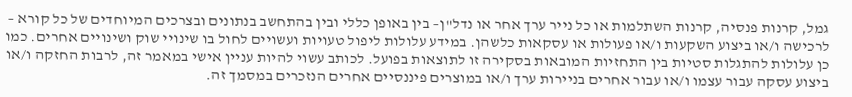גמל, קרנות פנסיה, קרנות השתלמות או כל נייר ערך אחר או נדל"ן– בין באופן כללי ובין בהתחשב בנתונים ובצרכים המיוחדים של כל קורא – לרכישה ו/או ביצוע השקעות ו/או פעולות או עסקאות כלשהן. במידע עלולות ליפול טעויות ועשויים לחול בו שינויי שוק ושינויים אחרים. כמו כן עלולות להתגלות סטיות בין התחזיות המובאות בסקירה זו לתוצאות בפועל. לכותב עשוי להיות עניין אישי במאמר זה, לרבות החזקה ו/או ביצוע עסקה עבור עצמו ו/או עבור אחרים בניירות ערך ו/או במוצרים פיננסיים אחרים הנזכרים במסמך זה.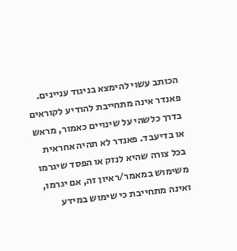הכותב עשוי להימצא בניגוד עניינים. פאנדר אינה מתחייבת להודיע לקוראים בדרך כלשהי על שינויים כאמור, מראש או בדיעבד. פאנדר לא תהיה אחראית בכל צורה שהיא לנזק או הפסד שיגרמו משימוש במאמר/ראיון זה, אם יגרמו, ואינה מתחייבת כי שימוש במידע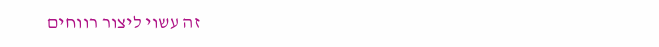זה עשוי ליצור רווחים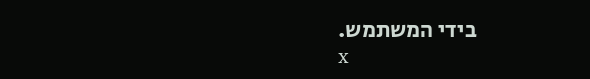בידי המשתמש.
x